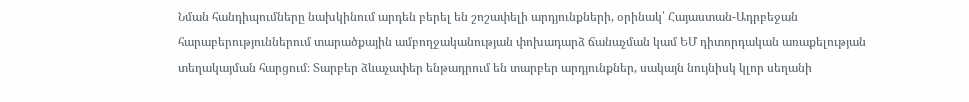Նման հանդիպումները նախկինում արդեն բերել են շոշափելի արդյունքների, օրինակ՝ Հայաստան-Ադրբեջան հարաբերություններում տարածքային ամբողջականության փոխադարձ ճանաչման կամ ԵՄ դիտորդական առաքելության տեղակայման հարցում։ Տարբեր ձևաչափեր ենթադրում են տարբեր արդյունքներ, սակայն նույնիսկ կլոր սեղանի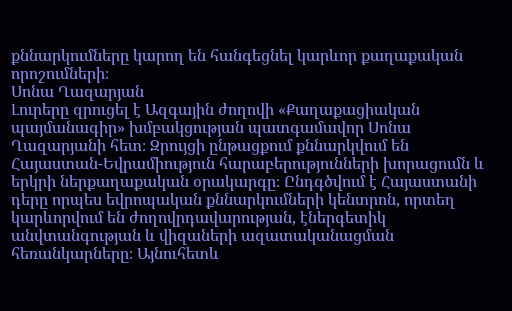քննարկումները կարող են հանգեցնել կարևոր քաղաքական որոշումների։
Սոնա Ղազարյան
Լուրերը զրուցել է Ազգային ժողովի «Քաղաքացիական պայմանագիր» խմբակցության պատգամավոր Սոնա Ղազարյանի հետ։ Զրույցի ընթացքում քննարկվում են Հայաստան-Եվրամիություն հարաբերությունների խորացումն և երկրի ներքաղաքական օրակարգը։ Ընդգծվում է Հայաստանի դերը որպես եվրոպական քննարկումների կենտրոն, որտեղ կարևորվում են ժողովրդավարության, էներգետիկ անվտանգության և վիզաների ազատականացման հեռանկարները։ Այնուհետև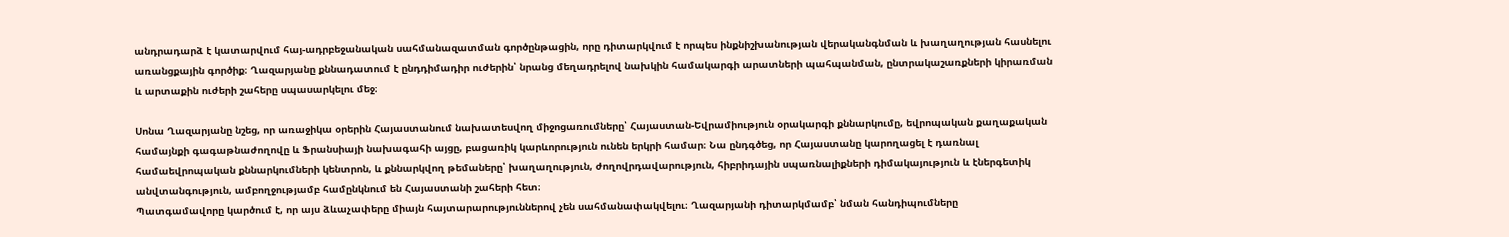անդրադարձ է կատարվում հայ-ադրբեջանական սահմանազատման գործընթացին, որը դիտարկվում է որպես ինքնիշխանության վերականգնման և խաղաղության հասնելու առանցքային գործիք։ Ղազարյանը քննադատում է ընդդիմադիր ուժերին՝ նրանց մեղադրելով նախկին համակարգի արատների պահպանման, ընտրակաշառքների կիրառման և արտաքին ուժերի շահերը սպասարկելու մեջ։

Սոնա Ղազարյանը նշեց, որ առաջիկա օրերին Հայաստանում նախատեսվող միջոցառումները՝ Հայաստան-Եվրամիություն օրակարգի քննարկումը, եվրոպական քաղաքական համայնքի գագաթնաժողովը և Ֆրանսիայի նախագահի այցը, բացառիկ կարևորություն ունեն երկրի համար։ Նա ընդգծեց, որ Հայաստանը կարողացել է դառնալ համաեվրոպական քննարկումների կենտրոն, և քննարկվող թեմաները՝ խաղաղություն, ժողովրդավարություն, հիբրիդային սպառնալիքների դիմակայություն և էներգետիկ անվտանգություն, ամբողջությամբ համընկնում են Հայաստանի շահերի հետ։
Պատգամավորը կարծում է, որ այս ձևաչափերը միայն հայտարարություններով չեն սահմանափակվելու։ Ղազարյանի դիտարկմամբ՝ նման հանդիպումները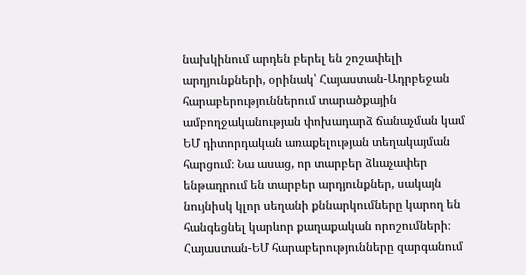նախկինում արդեն բերել են շոշափելի արդյունքների, օրինակ՝ Հայաստան-Ադրբեջան հարաբերություններում տարածքային ամբողջականության փոխադարձ ճանաչման կամ ԵՄ դիտորդական առաքելության տեղակայման հարցում։ Նա ասաց, որ տարբեր ձևաչափեր ենթադրում են տարբեր արդյունքներ, սակայն նույնիսկ կլոր սեղանի քննարկումները կարող են հանգեցնել կարևոր քաղաքական որոշումների։ Հայաստան-ԵՄ հարաբերությունները զարգանում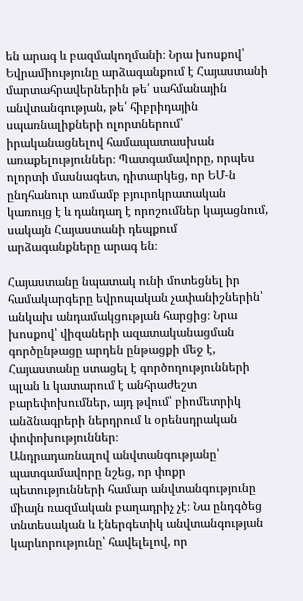են արագ և բազմակողմանի։ Նրա խոսքով՝ Եվրամիությունը արձագանքում է Հայաստանի մարտահրավերներին թե՛ սահմանային անվտանգության, թե՛ հիբրիդային սպառնալիքների ոլորտներում՝ իրականացնելով համապատասխան առաքելություններ։ Պատգամավորը, որպես ոլորտի մասնագետ, դիտարկեց, որ ԵՄ‑ն ընդհանուր առմամբ բյուրոկրատական կառույց է և դանդաղ է որոշումներ կայացնում, սակայն Հայաստանի դեպքում արձագանքները արագ են։

Հայաստանը նպատակ ունի մոտեցնել իր համակարգերը եվրոպական չափանիշներին՝ անկախ անդամակցության հարցից։ Նրա խոսքով՝ վիզաների ազատականացման գործընթացը արդեն ընթացքի մեջ է, Հայաստանը ստացել է գործողությունների պլան և կատարում է անհրաժեշտ բարեփոխումներ, այդ թվում՝ բիոմետրիկ անձնագրերի ներդրում և օրենսդրական փոփոխություններ։
Անդրադառնալով անվտանգությանը՝ պատգամավորը նշեց, որ փոքր պետությունների համար անվտանգությունը միայն ռազմական բաղադրիչ չէ։ Նա ընդգծեց տնտեսական և էներգետիկ անվտանգության կարևորությունը՝ հավելելով, որ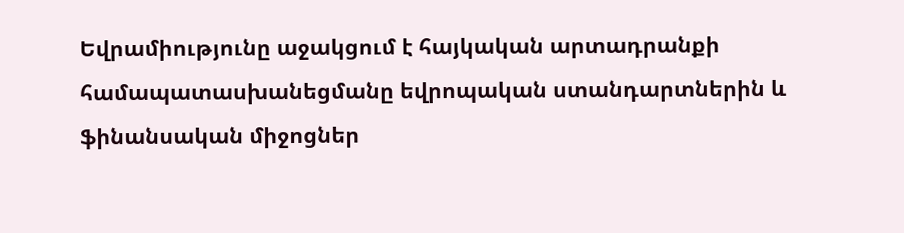Եվրամիությունը աջակցում է հայկական արտադրանքի համապատասխանեցմանը եվրոպական ստանդարտներին և ֆինանսական միջոցներ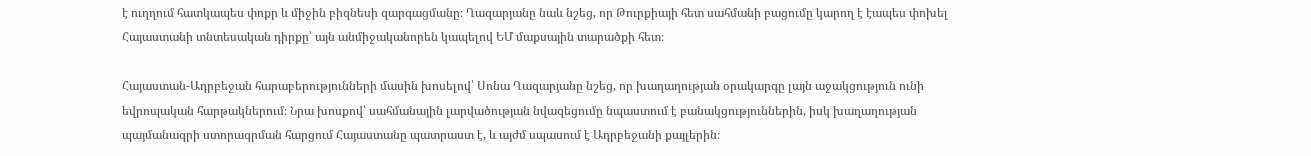է ուղղում հատկապես փոքր և միջին բիզնեսի զարգացմանը։ Ղազարյանը նաև նշեց, որ Թուրքիայի հետ սահմանի բացումը կարող է էապես փոխել Հայաստանի տնտեսական դիրքը՝ այն անմիջականորեն կապելով ԵՄ մաքսային տարածքի հետ։

Հայաստան-Ադրբեջան հարաբերությունների մասին խոսելով՝ Սոնա Ղազարյանը նշեց, որ խաղաղության օրակարգը լայն աջակցություն ունի եվրոպական հարթակներում։ Նրա խոսքով՝ սահմանային լարվածության նվազեցումը նպաստում է բանակցություններին, իսկ խաղաղության պայմանագրի ստորագրման հարցում Հայաստանը պատրաստ է, և այժմ սպասում է Ադրբեջանի քայլերին։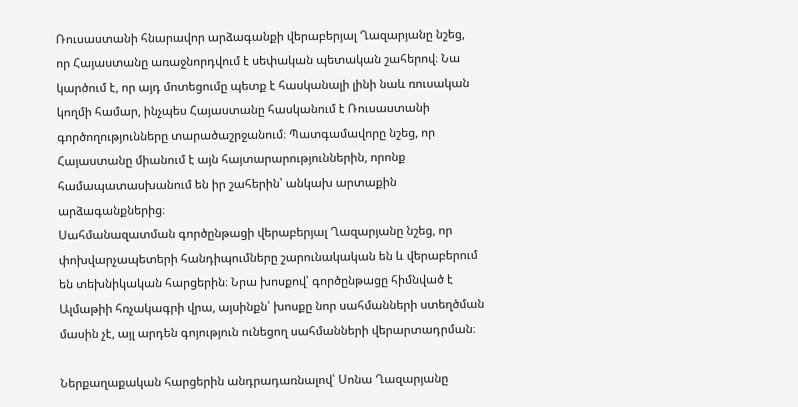Ռուսաստանի հնարավոր արձագանքի վերաբերյալ Ղազարյանը նշեց, որ Հայաստանը առաջնորդվում է սեփական պետական շահերով։ Նա կարծում է, որ այդ մոտեցումը պետք է հասկանալի լինի նաև ռուսական կողմի համար, ինչպես Հայաստանը հասկանում է Ռուսաստանի գործողությունները տարածաշրջանում։ Պատգամավորը նշեց, որ Հայաստանը միանում է այն հայտարարություններին, որոնք համապատասխանում են իր շահերին՝ անկախ արտաքին արձագանքներից։
Սահմանազատման գործընթացի վերաբերյալ Ղազարյանը նշեց, որ փոխվարչապետերի հանդիպումները շարունակական են և վերաբերում են տեխնիկական հարցերին։ Նրա խոսքով՝ գործընթացը հիմնված է Ալմաթիի հռչակագրի վրա, այսինքն՝ խոսքը նոր սահմանների ստեղծման մասին չէ, այլ արդեն գոյություն ունեցող սահմանների վերարտադրման։

Ներքաղաքական հարցերին անդրադառնալով՝ Սոնա Ղազարյանը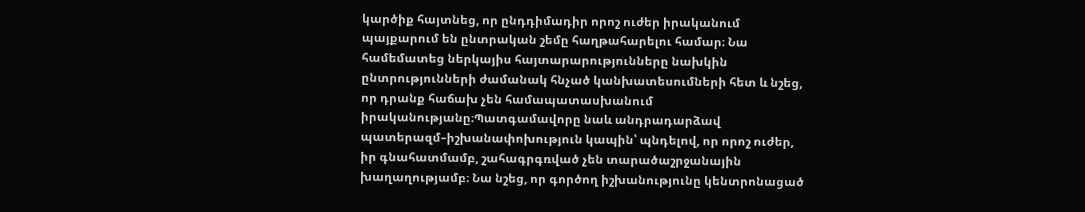կարծիք հայտնեց, որ ընդդիմադիր որոշ ուժեր իրականում պայքարում են ընտրական շեմը հաղթահարելու համար։ Նա համեմատեց ներկայիս հայտարարությունները նախկին ընտրությունների ժամանակ հնչած կանխատեսումների հետ և նշեց, որ դրանք հաճախ չեն համապատասխանում իրականությանը։Պատգամավորը նաև անդրադարձավ պատերազմ–իշխանափոխություն կապին՝ պնդելով, որ որոշ ուժեր, իր գնահատմամբ, շահագրգռված չեն տարածաշրջանային խաղաղությամբ։ Նա նշեց, որ գործող իշխանությունը կենտրոնացած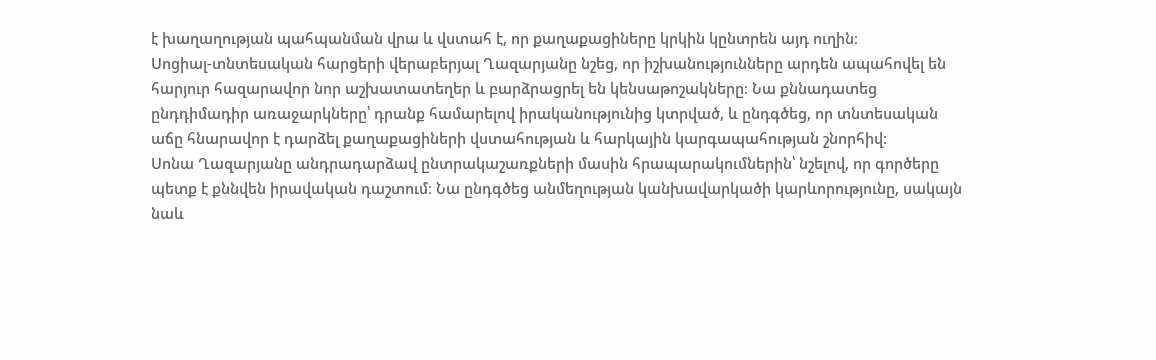է խաղաղության պահպանման վրա և վստահ է, որ քաղաքացիները կրկին կընտրեն այդ ուղին։
Սոցիալ-տնտեսական հարցերի վերաբերյալ Ղազարյանը նշեց, որ իշխանությունները արդեն ապահովել են հարյուր հազարավոր նոր աշխատատեղեր և բարձրացրել են կենսաթոշակները։ Նա քննադատեց ընդդիմադիր առաջարկները՝ դրանք համարելով իրականությունից կտրված, և ընդգծեց, որ տնտեսական աճը հնարավոր է դարձել քաղաքացիների վստահության և հարկային կարգապահության շնորհիվ։
Սոնա Ղազարյանը անդրադարձավ ընտրակաշառքների մասին հրապարակումներին՝ նշելով, որ գործերը պետք է քննվեն իրավական դաշտում։ Նա ընդգծեց անմեղության կանխավարկածի կարևորությունը, սակայն նաև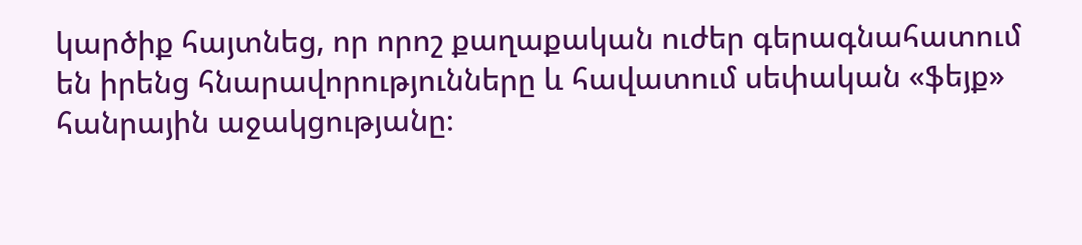կարծիք հայտնեց, որ որոշ քաղաքական ուժեր գերագնահատում են իրենց հնարավորությունները և հավատում սեփական «ֆեյք» հանրային աջակցությանը։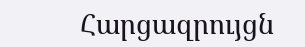Հարցազրույցն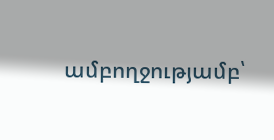ամբողջությամբ՝